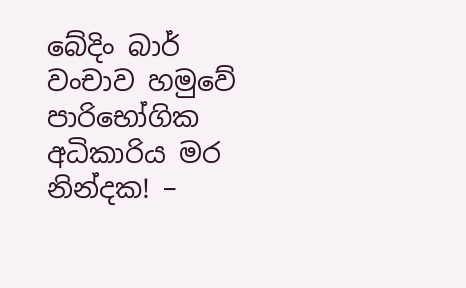බේදිං බාර් වංචාව හමුවේ පාරිභෝගික අධිකාරිය මර නින්දක! –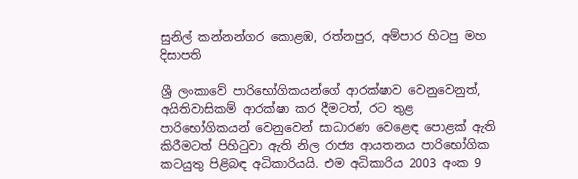සුනිල් කන්නන්ගර කොළඹ, රත්නපුර, අම්පාර හිටපු මහ දිසාපති

ශ්‍රී ලංකාවේ පාරිභෝගිකයන්ගේ ආරක්ෂාව වෙනුවෙනුත්, අයිතිවාසිකම් ආරක්ෂා කර දීමටත්, රට තුළ පාරිභෝගිකයන් වෙනුවෙන් සාධාරණ වෙළෙඳ පොළක් ඇති කිරීමටත් පිහිටුවා ඇති නිල රාජ්‍ය ආයතනය පාරිභෝගික කටයුතු පිළිබඳ අධිකාරියයි. එම අධිකාරිය 2003 අංක 9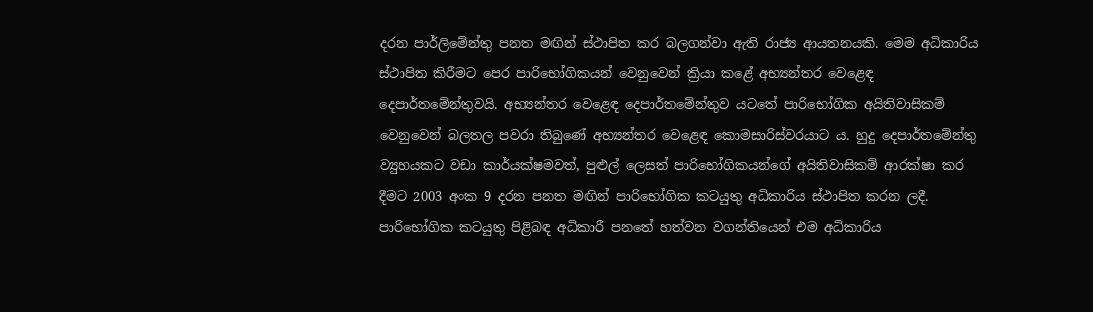දරන පාර්ලිමේන්තු පනත මඟින් ස්ථාපිත කර බලගන්වා ඇති රාජ්‍ය ආයතනයකි. මෙම අධිකාරිය ස්ථාපිත කිරීමට පෙර පාරිභෝගිකයන් වෙනුවෙන් ක්‍රියා කළේ අභ්‍යන්තර වෙළෙඳ දෙපාර්තමේන්තුවයි. අභ්‍යන්තර වෙළෙඳ දෙපාර්තමේන්තුව යටතේ පාරිභෝගික අයිතිවාසිකම් වෙනුවෙන් බලතල පවරා තිබුණේ අභ්‍යන්තර වෙළෙඳ කොමසාරිස්වරයාට ය. හුදු දෙපාර්තමේන්තු ව්‍යුහයකට වඩා කාර්යක්ෂමවත්, පුළුල් ලෙසත් පාරිභෝගිකයන්ගේ අයිතිවාසිකම් ආරක්ෂා කර දීමට 2003 අංක 9 දරන පනත මඟින් පාරිභෝගික කටයුතු අධිකාරිය ස්ථාපිත කරන ලදී. පාරිභෝගික කටයුතු පිළිබඳ අධිකාරී පනතේ හත්වන වගන්තියෙන් එම අධිකාරිය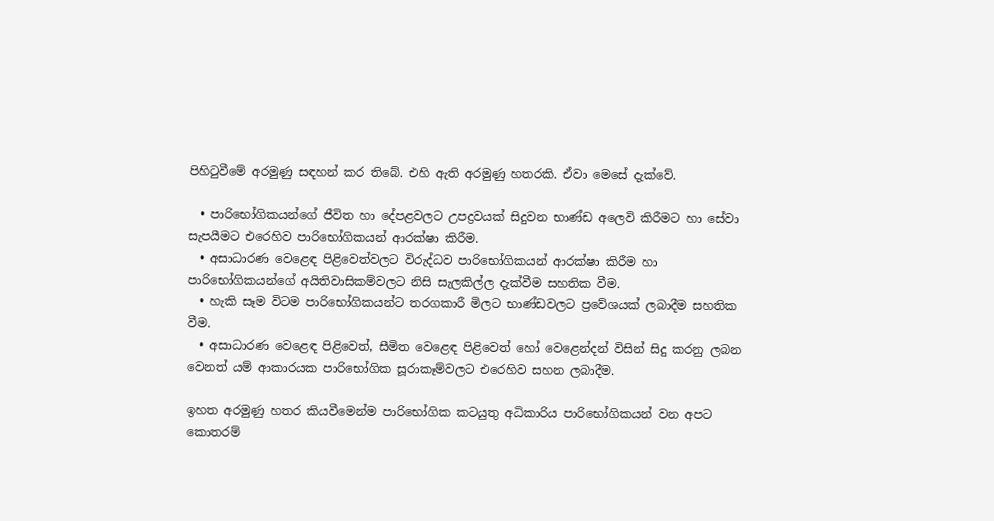පිහිටුවීමේ අරමුණු සඳහන් කර තිබේ. එහි ඇති අරමුණු හතරකි. ඒවා මෙසේ දැක්වේ.

  • පාරිභෝගිකයන්ගේ ජීවිත හා දේපළවලට උපද්‍රවයක් සිදුවන භාණ්ඩ අලෙවි කිරීමට හා සේවා සැපයීමට එරෙහිව පාරිභෝගිකයන් ආරක්ෂා කිරීම.
  • අසාධාරණ වෙළෙඳ පිළිවෙත්වලට විරුද්ධව පාරිභෝගිකයන් ආරක්ෂා කිරීම හා පාරිභෝගිකයන්ගේ අයිතිවාසිකම්වලට නිසි සැලකිල්ල දැක්වීම සහතික වීම.
  • හැකි සෑම විටම පාරිභෝගිකයන්ට තරගකාරී මිලට භාණ්ඩවලට ප්‍රවේශයක් ලබාදීම සහතික වීම.
  • අසාධාරණ වෙළෙඳ පිළිවෙත්, සීමිත වෙළෙඳ පිළිවෙත් හෝ වෙළෙන්දන් විසින් සිදු කරනු ලබන වෙනත් යම් ආකාරයක පාරිභෝගික සූරාකෑම්වලට එරෙහිව සහන ලබාදීම.

ඉහත අරමුණු හතර කියවීමෙන්ම පාරිභෝගික කටයුතු අධිකාරිය පාරිභෝගිකයන් වන අපට කොතරම්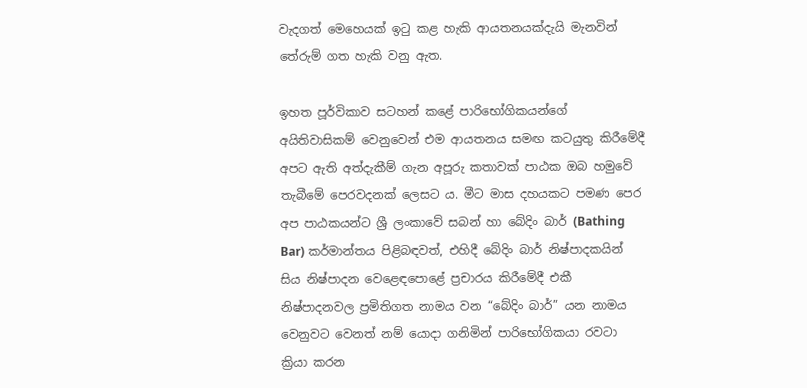වැදගත් මෙහෙයක් ඉටු කළ හැකි ආයතනයක්දැයි මැනවින් තේරුම් ගත හැකි වනු ඇත.

ඉහත පූර්විකාව සටහන් කළේ පාරිභෝගිකයන්ගේ අයිතිවාසිකම් වෙනුවෙන් එම ආයතනය සමඟ කටයුතු කිරීමේදී අපට ඇති අත්දැකීම් ගැන අපූරු කතාවක් පාඨක ඔබ හමුවේ තැබීමේ පෙරවදනක් ලෙසට ය. මීට මාස දහයකට පමණ පෙර අප පාඨකයන්ට ශ්‍රී ලංකාවේ සබන් හා බේදිං බාර් (Bathing Bar) කර්මාන්තය පිළිබඳවත්, එහිදී බේදිං බාර් නිෂ්පාදකයින් සිය නිෂ්පාදන වෙළෙඳපොළේ ප්‍රචාරය කිරීමේදී එකී නිෂ්පාදනවල ප්‍රමිතිගත නාමය වන “බේදිං බාර්” යන නාමය වෙනුවට වෙනත් නම් යොදා ගනිමින් පාරිභෝගිකයා රවටා ක්‍රියා කරන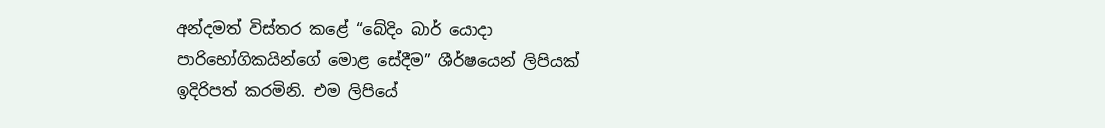අන්දමත් විස්තර කළේ “බේදිං බාර් යොදා පාරිභෝගිකයින්ගේ මොළ සේදීම” ශීර්ෂයෙන් ලිපියක් ඉදිරිපත් කරමිනි. එම ලිපියේ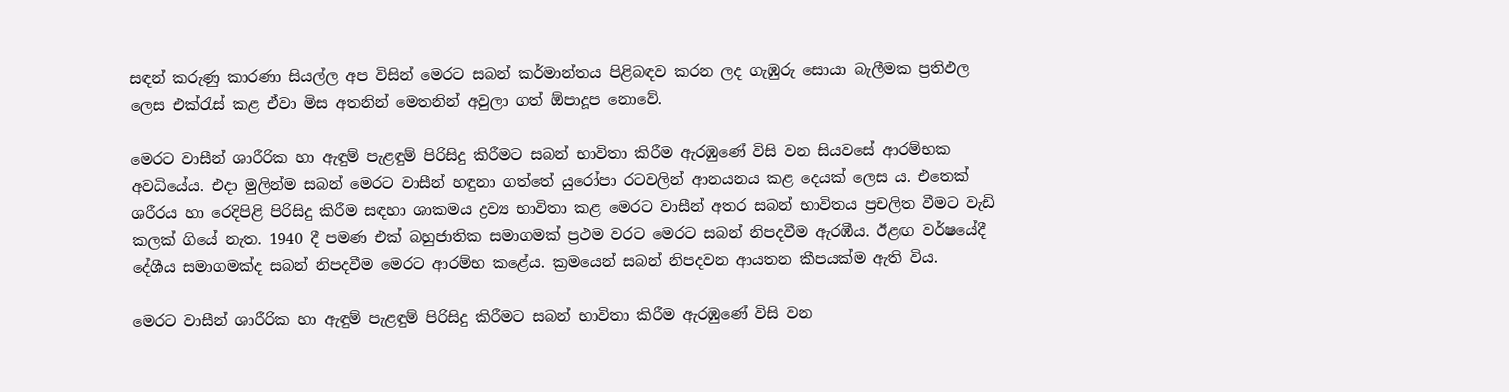සඳන් කරුණු කාරණා සියල්ල අප විසින් මෙරට සබන් කර්මාන්තය පිළිබඳව කරන ලද ගැඹුරු සොයා බැලීමක ප්‍රතිඵල ලෙස එක්රැස් කළ ඒවා මිස අතනින් මෙතනින් අවුලා ගත් ඕපාදූප නොවේ.

මෙරට වාසීන් ශාරීරික හා ඇඳුම් පැළඳුම් පිරිසිදු කිරීමට සබන් භාවිතා කිරීම ඇරඹුණේ විසි වන සියවසේ ආරම්භක අවධියේය. එදා මුලින්ම සබන් මෙරට වාසීන් හඳුනා ගත්තේ යුරෝපා රටවලින් ආනයනය කළ දෙයක් ලෙස ය. එතෙක් ශරීරය හා රෙදිපිළි පිරිසිදු කිරීම සඳහා ශාකමය ද්‍රව්‍ය භාවිතා කළ මෙරට වාසීන් අතර සබන් භාවිතය ප්‍රචලිත වීමට වැඩි කලක් ගියේ නැත. 1940 දී පමණ එක් බහුජාතික සමාගමක් ප්‍රථම වරට මෙරට සබන් නිපදවීම ඇරඹීය. ඊළඟ වර්ෂයේදී දේශීය සමාගමක්ද සබන් නිපදවීම මෙරට ආරම්භ කළේය. ක්‍රමයෙන් සබන් නිපදවන ආයතන කීපයක්ම ඇති විය.

මෙරට වාසීන් ශාරීරික හා ඇඳුම් පැළඳුම් පිරිසිදු කිරීමට සබන් භාවිතා කිරීම ඇරඹුණේ විසි වන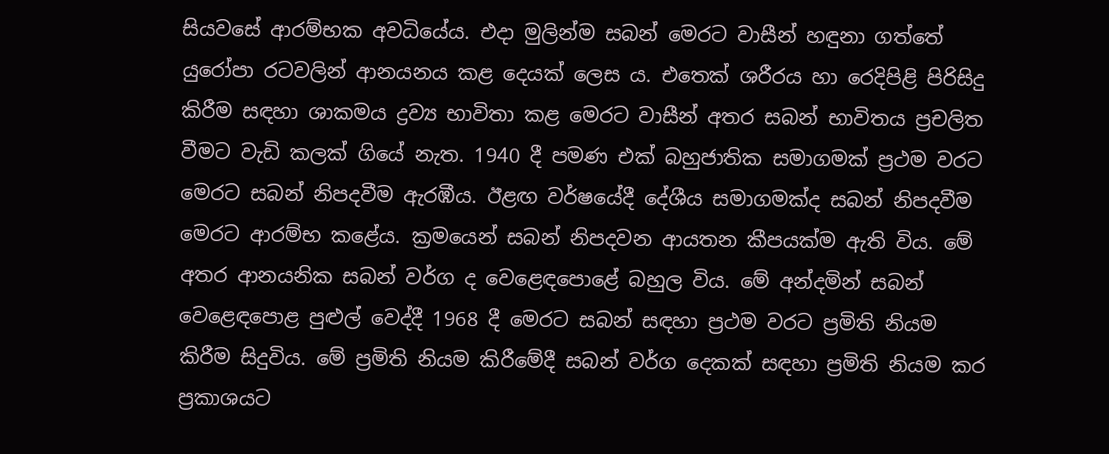සියවසේ ආරම්භක අවධියේය. එදා මුලින්ම සබන් මෙරට වාසීන් හඳුනා ගත්තේ යුරෝපා රටවලින් ආනයනය කළ දෙයක් ලෙස ය. එතෙක් ශරීරය හා රෙදිපිළි පිරිසිදු කිරීම සඳහා ශාකමය ද්‍රව්‍ය භාවිතා කළ මෙරට වාසීන් අතර සබන් භාවිතය ප්‍රචලිත වීමට වැඩි කලක් ගියේ නැත. 1940 දී පමණ එක් බහුජාතික සමාගමක් ප්‍රථම වරට මෙරට සබන් නිපදවීම ඇරඹීය. ඊළඟ වර්ෂයේදී දේශීය සමාගමක්ද සබන් නිපදවීම මෙරට ආරම්භ කළේය. ක්‍රමයෙන් සබන් නිපදවන ආයතන කීපයක්ම ඇති විය. මේ අතර ආනයනික සබන් වර්ග ද වෙළෙඳපොළේ බහුල විය. මේ අන්දමින් සබන් වෙළෙඳපොළ පුළුල් වෙද්දී 1968 දී මෙරට සබන් සඳහා ප්‍රථම වරට ප්‍රමිති නියම කිරීම සිදුවිය. මේ ප්‍රමිති නියම කිරීමේදී සබන් වර්ග දෙකක් සඳහා ප්‍රමිති නියම කර ප්‍රකාශයට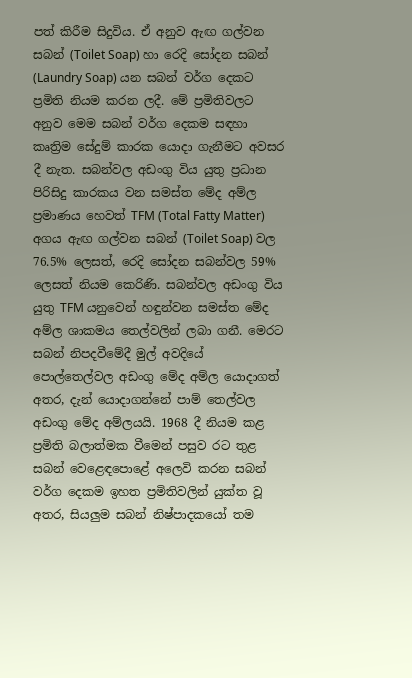පත් කිරීම සිදුවිය. ඒ අනුව ඇඟ ගල්වන සබන් (Toilet Soap) හා රෙදි සෝදන සබන් (Laundry Soap) යන සබන් වර්ග දෙකට ප්‍රමිති නියම කරන ලදී. මේ ප්‍රමිතිවලට අනුව මෙම සබන් වර්ග දෙකම සඳහා කෘත්‍රිම සේදුම් කාරක යොදා ගැනීමට අවසර දී නැත. සබන්වල අඩංගු විය යුතු ප්‍රධාන පිරිසිදු කාරකය වන සමස්ත මේද අම්ල ප්‍රමාණය හෙවත් TFM (Total Fatty Matter) අගය ඇඟ ගල්වන සබන් (Toilet Soap) වල 76.5% ලෙසත්, රෙදි සෝදන සබන්වල 59% ලෙසත් නියම කෙරිණි. සබන්වල අඩංගු විය යුතු TFM යනුවෙන් හඳුන්වන සමස්ත මේද අම්ල ශාකමය තෙල්වලින් ලබා ගනී. මෙරට සබන් නිපදවීමේදී මුල් අවදියේ පොල්තෙල්වල අඩංගු මේද අම්ල යොදාගත් අතර, දැන් යොදාගන්නේ පාම් තෙල්වල අඩංගු මේද අම්ලයයි. 1968 දී නියම කළ ප්‍රමිති බලාත්මක වීමෙන් පසුව රට තුළ සබන් වෙළෙඳපොළේ අලෙවි කරන සබන් වර්ග දෙකම ඉහත ප්‍රමිතිවලින් යුක්ත වූ අතර, සියලුම සබන් නිෂ්පාදකයෝ තම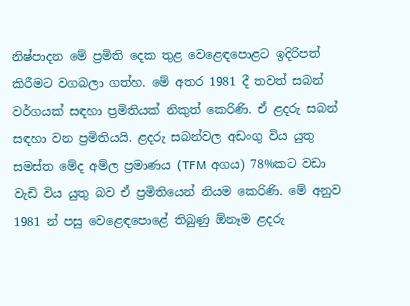නිෂ්පාදන මේ ප්‍රමිති දෙක තුළ වෙළෙඳපොළට ඉදිරිපත් කිරීමට වගබලා ගත්හ. මේ අතර 1981 දී තවත් සබන් වර්ගයක් සඳහා ප්‍රමිතියක් නිකුත් කෙරිණි. ඒ ළදරු සබන් සඳහා වන ප්‍රමිතියයි. ළදරු සබන්වල අඩංගු විය යුතු සමස්ත මේද අම්ල ප්‍රමාණය (TFM අගය) 78%කට වඩා වැඩි විය යුතු බව ඒ ප්‍රමිතියෙන් නියම කෙරිණි. මේ අනුව 1981 න් පසු වෙළෙඳපොළේ තිබුණු ඕනෑම ළදරු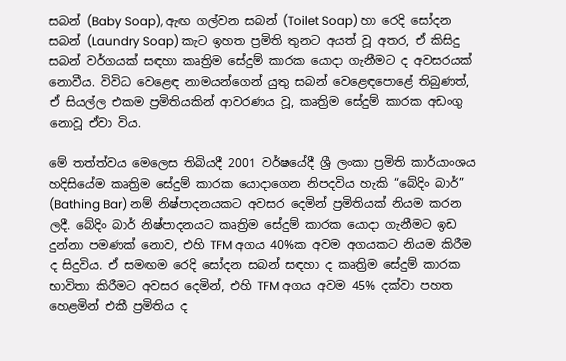සබන් (Baby Soap), ඇඟ ගල්වන සබන් (Toilet Soap) හා රෙදි සෝදන සබන් (Laundry Soap) කැට ඉහත ප්‍රමිති තුනට අයත් වූ අතර, ඒ කිසිදු සබන් වර්ගයක් සඳහා කෘත්‍රිම සේදුම් කාරක යොදා ගැනීමට ද අවසරයක් නොවීය. විවිධ වෙළෙඳ නාමයන්ගෙන් යුතු සබන් වෙළෙඳපොළේ තිබුණත්, ඒ සියල්ල එකම ප්‍රමිතියකින් ආවරණය වූ, කෘත්‍රිම සේදුම් කාරක අඩංගු නොවූ ඒවා විය.

මේ තත්ත්වය මෙලෙස තිබියදී 2001 වර්ෂයේදී ශ්‍රී ලංකා ප්‍රමිති කාර්යාංශය හදිසියේම කෘත්‍රිම සේදුම් කාරක යොදාගෙන නිපදවිය හැකි “බේදිං බාර්” (Bathing Bar) නම් නිෂ්පාදනයකට අවසර දෙමින් ප්‍රමිතියක් නියම කරන ලදී. බේදිං බාර් නිෂ්පාදනයට කෘත්‍රිම සේදුම් කාරක යොදා ගැනීමට ඉඩ දුන්නා පමණක් නොව, එහි TFM අගය 40%ක අවම අගයකට නියම කිරීම ද සිදුවිය. ඒ සමඟම රෙදි සෝදන සබන් සඳහා ද කෘත්‍රිම සේදුම් කාරක භාවිතා කිරීමට අවසර දෙමින්, එහි TFM අගය අවම 45% දක්වා පහත හෙළමින් එකී ප්‍රමිතිය ද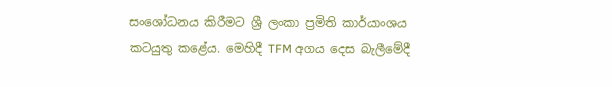සංශෝධනය කිරීමට ශ්‍රී ලංකා ප්‍රමිති කාර්යාංශය කටයුතු කළේය. මෙහිදී TFM අගය දෙස බැලීමේදී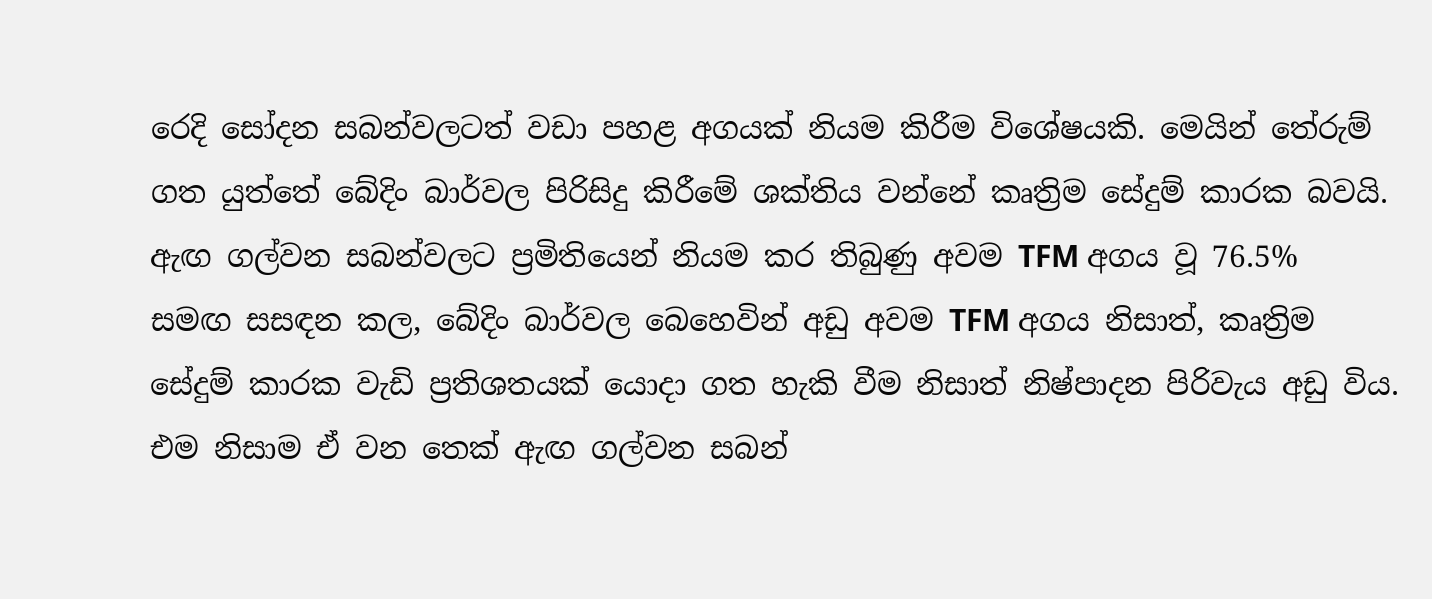රෙදි සෝදන සබන්වලටත් වඩා පහළ අගයක් නියම කිරීම විශේෂයකි. මෙයින් තේරුම් ගත යුත්තේ බේදිං බාර්වල පිරිසිදු කිරීමේ ශක්තිය වන්නේ කෘත්‍රිම සේදුම් කාරක බවයි. ඇඟ ගල්වන සබන්වලට ප්‍රමිතියෙන් නියම කර තිබුණු අවම TFM අගය වූ 76.5% සමඟ සසඳන කල, බේදිං බාර්වල බෙහෙවින් අඩු අවම TFM අගය නිසාත්, කෘත්‍රිම සේදුම් කාරක වැඩි ප්‍රතිශතයක් යොදා ගත හැකි වීම නිසාත් නිෂ්පාදන පිරිවැය අඩු විය. එම නිසාම ඒ වන තෙක් ඇඟ ගල්වන සබන්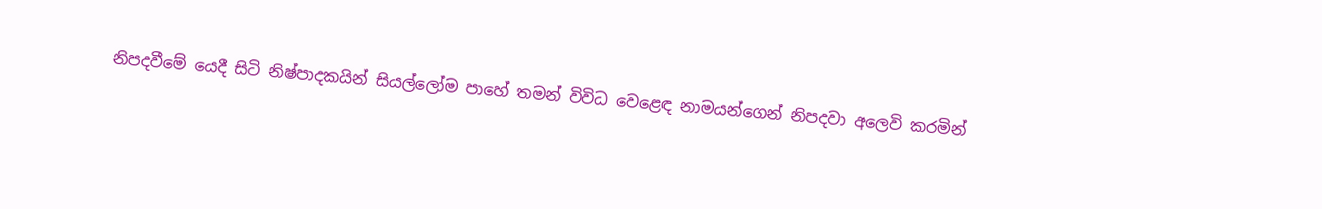නිපදවීමේ යෙදී සිටි නිෂ්පාදකයින් සියල්ලෝම පාහේ තමන් විවිධ වෙළෙඳ නාමයන්ගෙන් නිපදවා අලෙවි කරමින්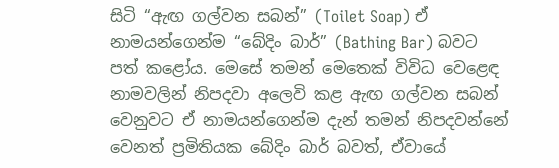සිටි “ඇඟ ගල්වන සබන්” (Toilet Soap) ඒ නාමයන්ගෙන්ම “බේදිං බාර්” (Bathing Bar) බවට පත් කළෝය. මෙසේ තමන් මෙතෙක් විවිධ වෙළෙඳ නාමවලින් නිපදවා අලෙවි කළ ඇඟ ගල්වන සබන් වෙනුවට ඒ නාමයන්ගෙන්ම දැන් තමන් නිපදවන්නේ වෙනත් ප්‍රමිතියක බේදිං බාර් බවත්, ඒවායේ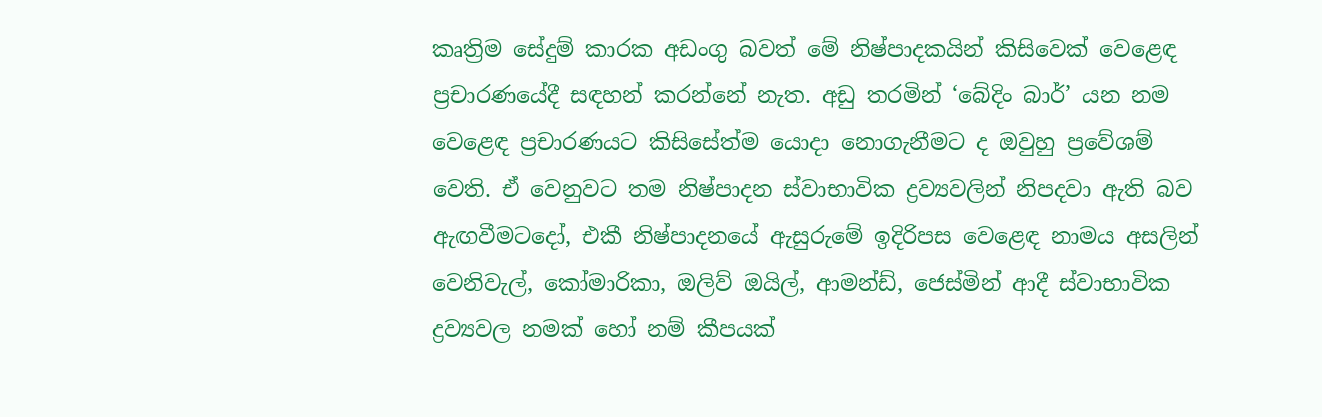කෘත්‍රිම සේදුම් කාරක අඩංගු බවත් මේ නිෂ්පාදකයින් කිසිවෙක් වෙළෙඳ ප්‍රචාරණයේදී සඳහන් කරන්නේ නැත. අඩු තරමින් ‘බේදිං බාර්’ යන නම වෙළෙඳ ප්‍රචාරණයට කිසිසේත්ම යොදා නොගැනීමට ද ඔවුහු ප්‍රවේශම් වෙති. ඒ වෙනුවට තම නිෂ්පාදන ස්වාභාවික ද්‍රව්‍යවලින් නිපදවා ඇති බව ඇඟවීමටදෝ, එකී නිෂ්පාදනයේ ඇසුරුමේ ඉදිරිපස වෙළෙඳ නාමය අසලින් වෙනිවැල්, කෝමාරිකා, ඔලිව් ඔයිල්, ආමන්ඩ්, ජෙස්මින් ආදී ස්වාභාවික ද්‍රව්‍යවල නමක් හෝ නම් කීපයක්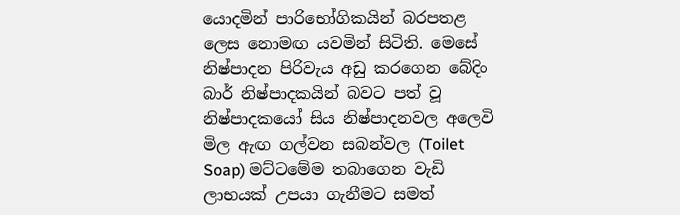යොදමින් පාරිභෝගිකයින් බරපතළ ලෙස නොමඟ යවමින් සිටිති. මෙසේ නිෂ්පාදන පිරිවැය අඩු කරගෙන බේදිං බාර් නිෂ්පාදකයින් බවට පත් වූ නිෂ්පාදකයෝ සිය නිෂ්පාදනවල අලෙවි මිල ඇඟ ගල්වන සබන්වල (Toilet Soap) මට්ටමේම තබාගෙන වැඩි ලාභයක් උපයා ගැනීමට සමත්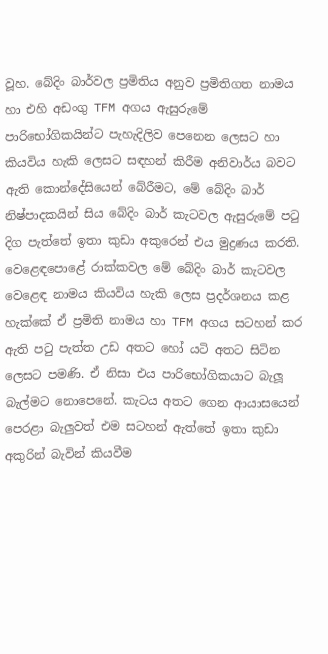වූහ. බේදිං බාර්වල ප්‍රමිතිය අනුව ප්‍රමිතිගත නාමය හා එහි අඩංගු TFM අගය ඇසුරුමේ පාරිභෝගිකයින්ට පැහැදිලිව පෙනෙන ලෙසට හා කියවිය හැකි ලෙසට සඳහන් කිරීම අනිවාර්ය බවට ඇති කොන්දේසියෙන් බේරීමට, මේ බේදිං බාර් නිෂ්පාදකයින් සිය බේදිං බාර් කැටවල ඇසුරුමේ පටු දිග පැත්තේ ඉතා කුඩා අකුරෙන් එය මුද්‍රණය කරති. වෙළෙඳපොළේ රාක්කවල මේ බේදිං බාර් කැටවල වෙළෙඳ නාමය කියවිය හැකි ලෙස ප්‍රදර්ශනය කළ හැක්කේ ඒ ප්‍රමිති නාමය හා TFM අගය සටහන් කර ඇති පටු පැත්ත උඩ අතට හෝ යටි අතට සිටින ලෙසට පමණි. ඒ නිසා එය පාරිභෝගිකයාට බැලූ බැල්මට නොපෙනේ. කැටය අතට ගෙන ආයාසයෙන් පෙරළා බැලුවත් එම සටහන් ඇත්තේ ඉතා කුඩා අකුරින් බැවින් කියවීම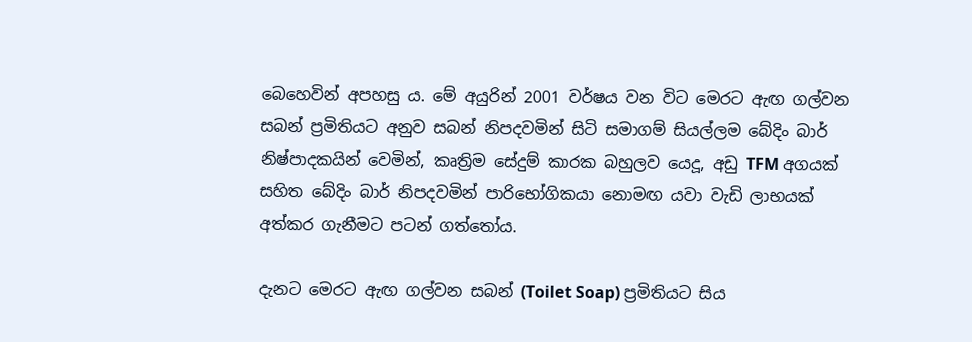බෙහෙවින් අපහසු ය. මේ අයුරින් 2001 වර්ෂය වන විට මෙරට ඇඟ ගල්වන සබන් ප්‍රමිතියට අනුව සබන් නිපදවමින් සිටි සමාගම් සියල්ලම බේදිං බාර් නිෂ්පාදකයින් වෙමින්, කෘත්‍රිම සේදුම් කාරක බහුලව යෙදූ, අඩු TFM අගයක් සහිත බේදිං බාර් නිපදවමින් පාරිභෝගිකයා නොමඟ යවා වැඩි ලාභයක් අත්කර ගැනීමට පටන් ගත්තෝය.

දැනට මෙරට ඇඟ ගල්වන සබන් (Toilet Soap) ප්‍රමිතියට සිය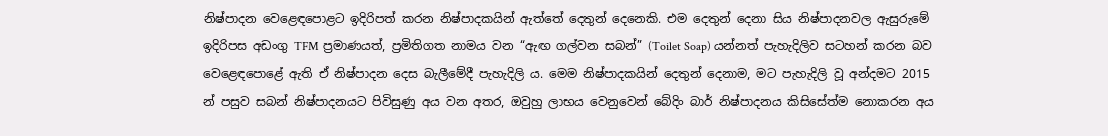නිෂ්පාදන වෙළෙඳපොළට ඉදිරිපත් කරන නිෂ්පාදකයින් ඇත්තේ දෙතුන් දෙනෙකි. එම දෙතුන් දෙනා සිය නිෂ්පාදනවල ඇසුරුමේ ඉදිරිපස අඩංගු TFM ප්‍රමාණයත්, ප්‍රමිතිගත නාමය වන “ඇඟ ගල්වන සබන්” (Toilet Soap) යන්නත් පැහැදිලිව සටහන් කරන බව වෙළෙඳපොළේ ඇති ඒ නිෂ්පාදන දෙස බැලීමේදී පැහැදිලි ය. මෙම නිෂ්පාදකයින් දෙතුන් දෙනාම, මට පැහැදිලි වූ අන්දමට 2015 න් පසුව සබන් නිෂ්පාදනයට පිවිසුණු අය වන අතර, ඔවුහු ලාභය වෙනුවෙන් බේදිං බාර් නිෂ්පාදනය කිසිසේත්ම නොකරන අය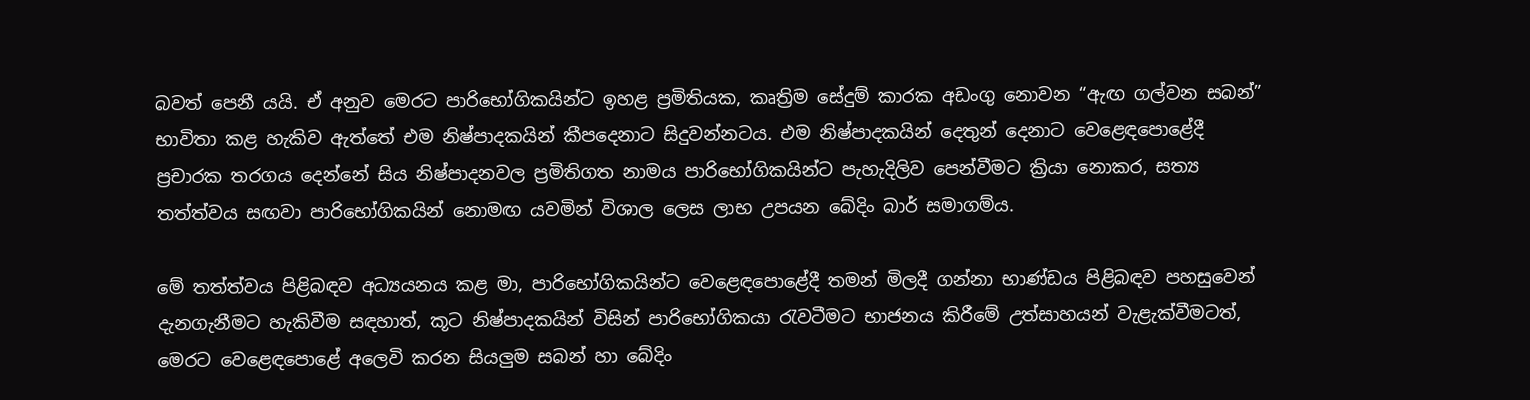බවත් පෙනී යයි. ඒ අනුව මෙරට පාරිභෝගිකයින්ට ඉහළ ප්‍රමිතියක, කෘත්‍රිම සේදුම් කාරක අඩංගු නොවන “ඇඟ ගල්වන සබන්” භාවිතා කළ හැකිව ඇත්තේ එම නිෂ්පාදකයින් කීපදෙනාට සිදුවන්නටය. එම නිෂ්පාදකයින් දෙතුන් දෙනාට වෙළෙඳපොළේදී ප්‍රචාරක තරගය දෙන්නේ සිය නිෂ්පාදනවල ප්‍රමිතිගත නාමය පාරිභෝගිකයින්ට පැහැදිලිව පෙන්වීමට ක්‍රියා නොකර, සත්‍ය තත්ත්වය සඟවා පාරිභෝගිකයින් නොමඟ යවමින් විශාල ලෙස ලාභ උපයන බේදිං බාර් සමාගම්ය.

මේ තත්ත්වය පිළිබඳව අධ්‍යයනය කළ මා, පාරිභෝගිකයින්ට වෙළෙඳපොළේදී තමන් මිලදී ගන්නා භාණ්ඩය පිළිබඳව පහසුවෙන් දැනගැනීමට හැකිවීම සඳහාත්, කූට නිෂ්පාදකයින් විසින් පාරිභෝගිකයා රැවටීමට භාජනය කිරීමේ උත්සාහයන් වැළැක්වීමටත්, මෙරට වෙළෙඳපොළේ අලෙවි කරන සියලුම සබන් හා බේදිං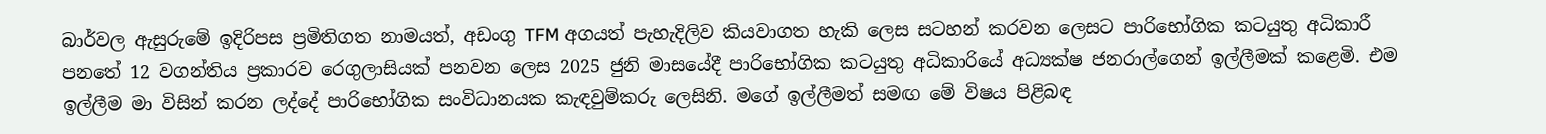බාර්වල ඇසුරුමේ ඉදිරිපස ප්‍රමිතිගත නාමයත්, අඩංගු TFM අගයත් පැහැදිලිව කියවාගත හැකි ලෙස සටහන් කරවන ලෙසට පාරිභෝගික කටයුතු අධිකාරී පනතේ 12 වගන්තිය ප්‍රකාරව රෙගුලාසියක් පනවන ලෙස 2025 ජුනි මාසයේදී පාරිභෝගික කටයුතු අධිකාරියේ අධ්‍යක්ෂ ජනරාල්ගෙන් ඉල්ලීමක් කළෙමි. එම ඉල්ලීම මා විසින් කරන ලද්දේ පාරිභෝගික සංවිධානයක කැඳවුම්කරු ලෙසිනි. මගේ ඉල්ලීමත් සමඟ මේ විෂය පිළිබඳ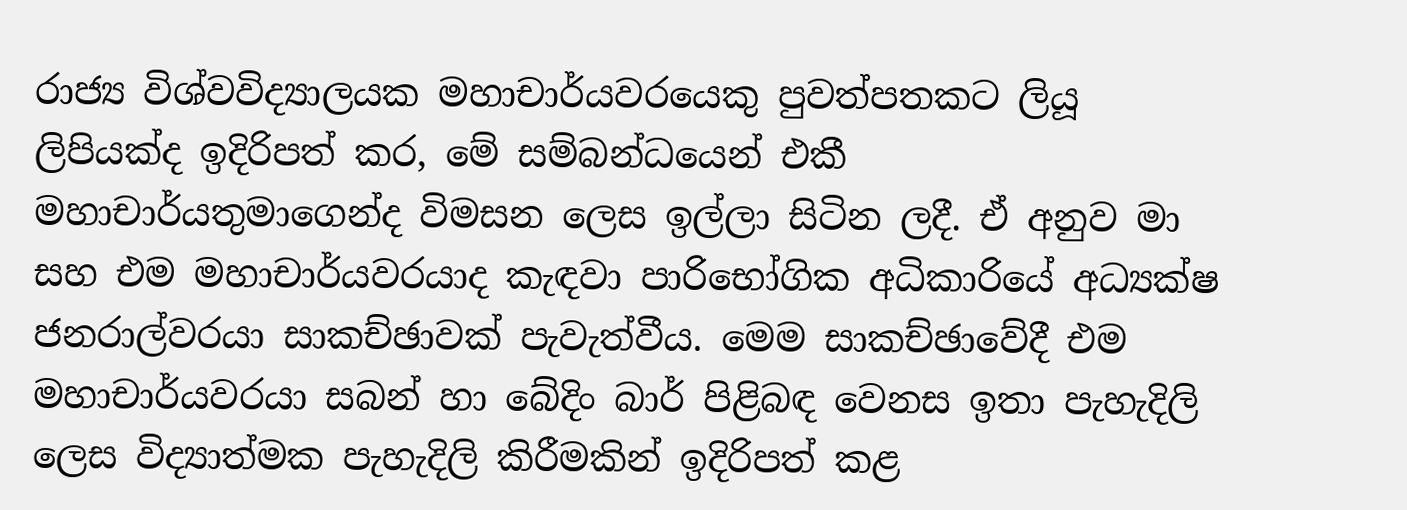රාජ්‍ය විශ්වවිද්‍යාලයක මහාචාර්යවරයෙකු පුවත්පතකට ලියූ ලිපියක්ද ඉදිරිපත් කර, මේ සම්බන්ධයෙන් එකී මහාචාර්යතුමාගෙන්ද විමසන ලෙස ඉල්ලා සිටින ලදී. ඒ අනුව මා සහ එම මහාචාර්යවරයාද කැඳවා පාරිභෝගික අධිකාරියේ අධ්‍යක්ෂ ජනරාල්වරයා සාකච්ඡාවක් පැවැත්වීය. මෙම සාකච්ඡාවේදී එම මහාචාර්යවරයා සබන් හා බේදිං බාර් පිළිබඳ වෙනස ඉතා පැහැදිලි ලෙස විද්‍යාත්මක පැහැදිලි කිරීමකින් ඉදිරිපත් කළ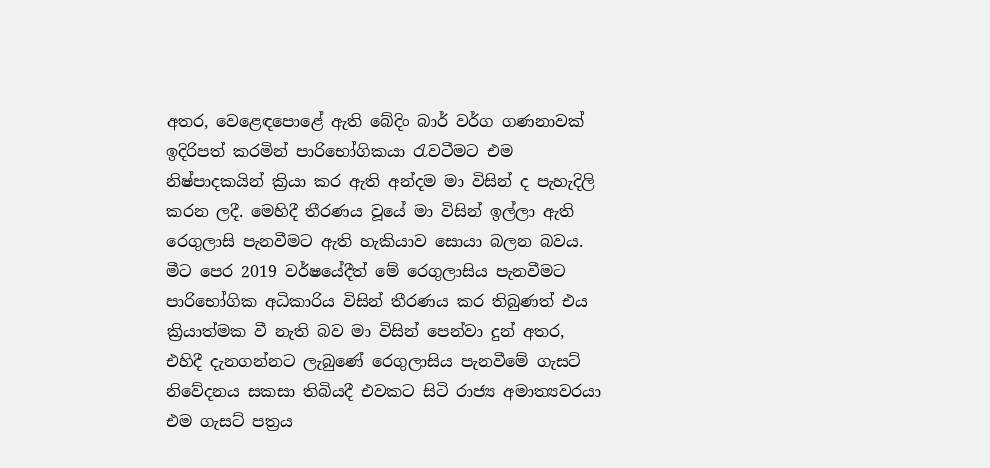අතර, වෙළෙඳපොළේ ඇති බේදිං බාර් වර්ග ගණනාවක් ඉදිරිපත් කරමින් පාරිභෝගිකයා රැවටීමට එම නිෂ්පාදකයින් ක්‍රියා කර ඇති අන්දම මා විසින් ද පැහැදිලි කරන ලදී. මෙහිදී තීරණය වූයේ මා විසින් ඉල්ලා ඇති රෙගුලාසි පැනවීමට ඇති හැකියාව සොයා බලන බවය. මීට පෙර 2019 වර්ෂයේදීත් මේ රෙගුලාසිය පැනවීමට පාරිභෝගික අධිකාරිය විසින් තීරණය කර තිබුණත් එය ක්‍රියාත්මක වී නැති බව මා විසින් පෙන්වා දුන් අතර, එහිදී දැනගන්නට ලැබුණේ රෙගුලාසිය පැනවීමේ ගැසට් නිවේදනය සකසා තිබියදී එවකට සිටි රාජ්‍ය අමාත්‍යවරයා එම ගැසට් පත්‍රය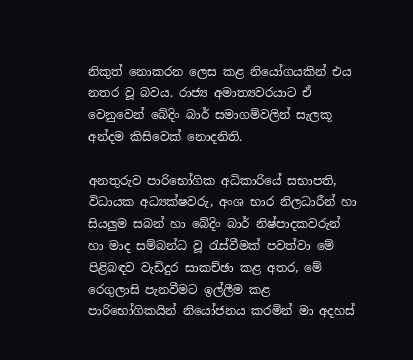නිකුත් නොකරන ලෙස කළ නියෝගයකින් එය නතර වූ බවය. රාජ්‍ය අමාත්‍යවරයාට ඒ වෙනුවෙන් බේදිං බාර් සමාගම්වලින් සැලකූ අන්දම කිසිවෙක් නොදනිති.

අනතුරුව පාරිභෝගික අධිකාරියේ සභාපති, විධායක අධ්‍යක්ෂවරු, අංශ භාර නිලධාරීන් හා සියලුම සබන් හා බේදිං බාර් නිෂ්පාදකවරුන් හා මාද සම්බන්ධ වූ රැස්වීමක් පවත්වා මේ පිළිබඳව වැඩිදුර සාකච්ඡා කළ අතර, මේ රෙගුලාසි පැනවීමට ඉල්ලීම කළ පාරිභෝගිකයින් නියෝජනය කරමින් මා අදහස්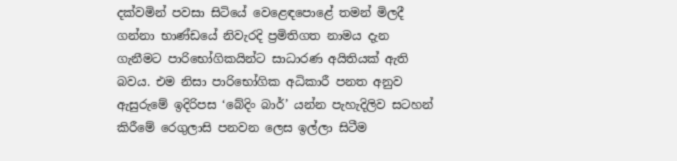දක්වමින් පවසා සිටියේ වෙළෙඳපොළේ තමන් මිලදී ගන්නා භාණ්ඩයේ නිවැරදි ප්‍රමිතිගත නාමය දැන ගැනීමට පාරිභෝගිකයින්ට සාධාරණ අයිතියක් ඇති බවය. එම නිසා පාරිභෝගික අධිකාරී පනත අනුව ඇසුරුමේ ඉදිරිපස ‘බේදිං බාර්’ යන්න පැහැදිලිව සටහන් කිරීමේ රෙගුලාසි පනවන ලෙස ඉල්ලා සිටීම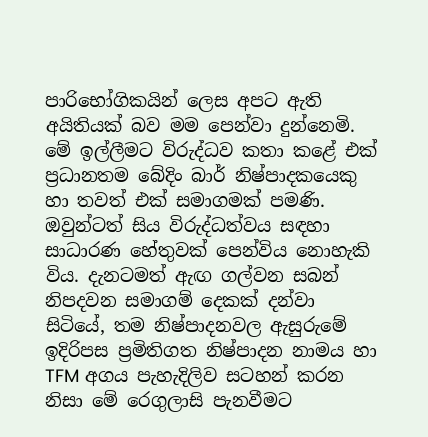පාරිභෝගිකයින් ලෙස අපට ඇති අයිතියක් බව මම පෙන්වා දුන්නෙමි. මේ ඉල්ලීමට විරුද්ධව කතා කළේ එක් ප්‍රධානතම බේදිං බාර් නිෂ්පාදකයෙකු හා තවත් එක් සමාගමක් පමණි. ඔවුන්ටත් සිය විරුද්ධත්වය සඳහා සාධාරණ හේතුවක් පෙන්විය නොහැකි විය. දැනටමත් ඇඟ ගල්වන සබන් නිපදවන සමාගම් දෙකක් දන්වා සිටියේ, තම නිෂ්පාදනවල ඇසුරුමේ ඉදිරිපස ප්‍රමිතිගත නිෂ්පාදන නාමය හා TFM අගය පැහැදිලිව සටහන් කරන නිසා මේ රෙගුලාසි පැනවීමට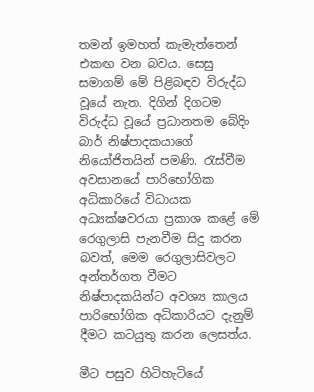තමන් ඉමහත් කැමැත්තෙන් එකඟ වන බවය. සෙසු සමාගම් මේ පිළිබඳව විරුද්ධ වූයේ නැත. දිගින් දිගටම විරුද්ධ වූයේ ප්‍රධානතම බේදිං බාර් නිෂ්පාදකයාගේ නියෝජිතයින් පමණි. රැස්වීම අවසානයේ පාරිභෝගික අධිකාරියේ විධායක අධ්‍යක්ෂවරයා ප්‍රකාශ කළේ මේ රෙගුලාසි පැනවීම සිදු කරන බවත්, මෙම රෙගුලාසිවලට අන්තර්ගත වීමට නිෂ්පාදකයින්ට අවශ්‍ය කාලය පාරිභෝගික අධිකාරියට දැනුම් දීමට කටයුතු කරන ලෙසත්ය.

මීට පසුව හිටිහැටියේ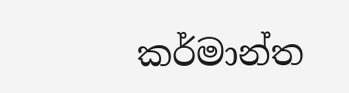කර්මාන්ත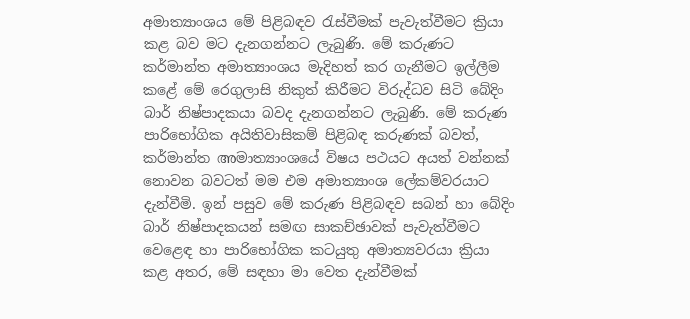අමාත්‍යාංශය මේ පිළිබඳව රැස්වීමක් පැවැත්වීමට ක්‍රියා කළ බව මට දැනගන්නට ලැබුණි. මේ කරුණට කර්මාන්ත අමාත්‍යාංශය මැදිහත් කර ගැනීමට ඉල්ලීම කළේ මේ රෙගුලාසි නිකුත් කිරීමට විරුද්ධව සිටි බේදිං බාර් නිෂ්පාදකයා බවද දැනගන්නට ලැබුණි. මේ කරුණ පාරිභෝගික අයිතිවාසිකම් පිළිබඳ කරුණක් බවත්, කර්මාන්ත അමාත්‍යාංශයේ විෂය පථයට අයත් වන්නක් නොවන බවටත් මම එම අමාත්‍යාංශ ලේකම්වරයාට දැන්වීමි. ඉන් පසුව මේ කරුණ පිළිබඳව සබන් හා බේදිං බාර් නිෂ්පාදකයන් සමඟ සාකච්ඡාවක් පැවැත්වීමට වෙළෙඳ හා පාරිභෝගික කටයුතු අමාත්‍යවරයා ක්‍රියා කළ අතර, මේ සඳහා මා වෙත දැන්වීමක්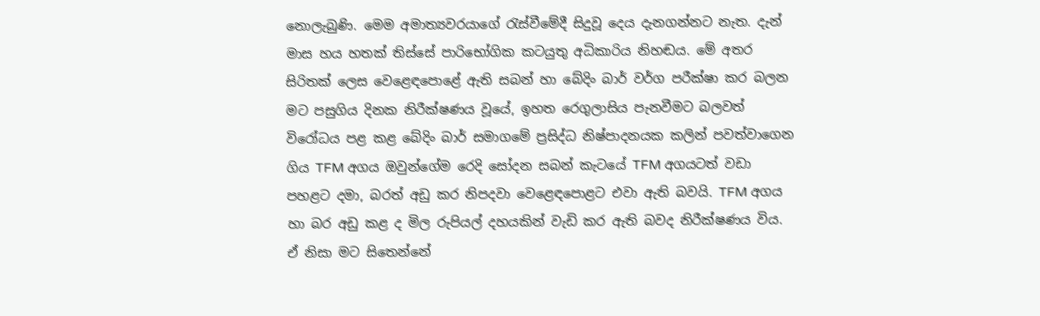නොලැබුණි. මෙම අමාත්‍යවරයාගේ රැස්වීමේදී සිදුවූ දෙය දැනගන්නට නැත. දැන් මාස හය හතක් තිස්සේ පාරිභෝගික කටයුතු අධිකාරිය නිහඬය. මේ අතර සිරිතක් ලෙස වෙළෙඳපොළේ ඇති සබන් හා බේදිං බාර් වර්ග පරීක්ෂා කර බලන මට පසුගිය දිනක නිරීක්ෂණය වූයේ, ඉහත රෙගුලාසිය පැනවීමට බලවත් විරෝධය පළ කළ බේදිං බාර් සමාගමේ ප්‍රසිද්ධ නිෂ්පාදනයක කලින් පවත්වාගෙන ගිය TFM අගය ඔවුන්ගේම රෙදි සෝදන සබන් කැටයේ TFM අගයටත් වඩා පහළට දමා, බරත් අඩු කර නිපදවා වෙළෙඳපොළට එවා ඇති බවයි. TFM අගය හා බර අඩු කළ ද මිල රුපියල් දහයකින් වැඩි කර ඇති බවද නිරීක්ෂණය විය. ඒ නිසා මට සිතෙන්නේ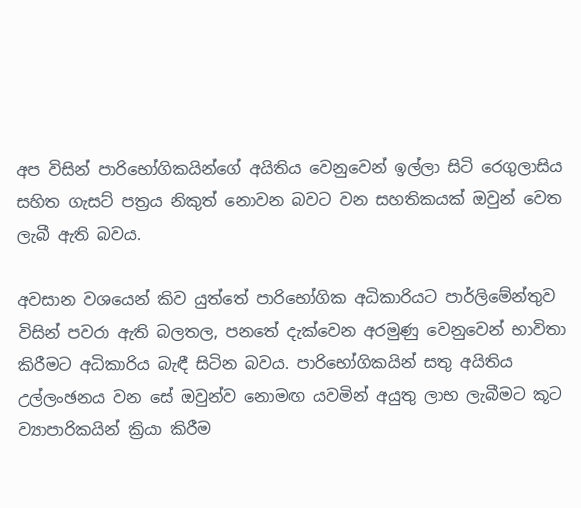අප විසින් පාරිභෝගිකයින්ගේ අයිතිය වෙනුවෙන් ඉල්ලා සිටි රෙගුලාසිය සහිත ගැසට් පත්‍රය නිකුත් නොවන බවට වන සහතිකයක් ඔවුන් වෙත ලැබී ඇති බවය.

අවසාන වශයෙන් කිව යුත්තේ පාරිභෝගික අධිකාරියට පාර්ලිමේන්තුව විසින් පවරා ඇති බලතල, පනතේ දැක්වෙන අරමුණු වෙනුවෙන් භාවිතා කිරීමට අධිකාරිය බැඳී සිටින බවය. පාරිභෝගිකයින් සතු අයිතිය උල්ලංඡනය වන සේ ඔවුන්ව නොමඟ යවමින් අයුතු ලාභ ලැබීමට කූට ව්‍යාපාරිකයින් ක්‍රියා කිරීම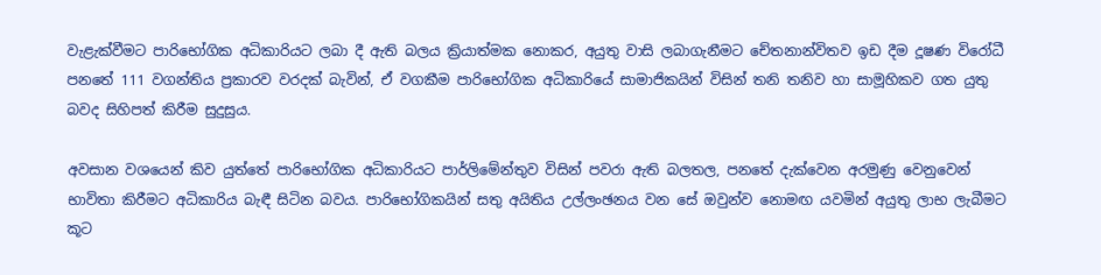වැළැක්වීමට පාරිභෝගික අධිකාරියට ලබා දී ඇති බලය ක්‍රියාත්මක නොකර, අයුතු වාසි ලබාගැනීමට චේතනාන්විතව ඉඩ දීම දූෂණ විරෝධී පනතේ 111 වගන්තිය ප්‍රකාරව වරදක් බැවින්, ඒ වගකීම පාරිභෝගික අධිකාරියේ සාමාජිකයින් විසින් තනි තනිව හා සාමූහිකව ගත යුතු බවද සිහිපත් කිරීම සුදුසුය.

අවසාන වශයෙන් කිව යුත්තේ පාරිභෝගික අධිකාරියට පාර්ලිමේන්තුව විසින් පවරා ඇති බලතල, පනතේ දැක්වෙන අරමුණු වෙනුවෙන් භාවිතා කිරීමට අධිකාරිය බැඳී සිටින බවය. පාරිභෝගිකයින් සතු අයිතිය උල්ලංඡනය වන සේ ඔවුන්ව නොමඟ යවමින් අයුතු ලාභ ලැබීමට කූට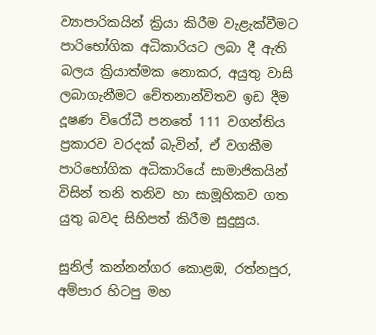ව්‍යාපාරිකයින් ක්‍රියා කිරීම වැළැක්වීමට පාරිභෝගික අධිකාරියට ලබා දී ඇති බලය ක්‍රියාත්මක නොකර, අයුතු වාසි ලබාගැනීමට චේතනාන්විතව ඉඩ දීම දූෂණ විරෝධී පනතේ 111 වගන්තිය ප්‍රකාරව වරදක් බැවින්, ඒ වගකීම පාරිභෝගික අධිකාරියේ සාමාජිකයින් විසින් තනි තනිව හා සාමූහිකව ගත යුතු බවද සිහිපත් කිරීම සුදුසුය.

සුනිල් කන්නන්ගර කොළඹ, රත්නපුර, අම්පාර හිටපු මහ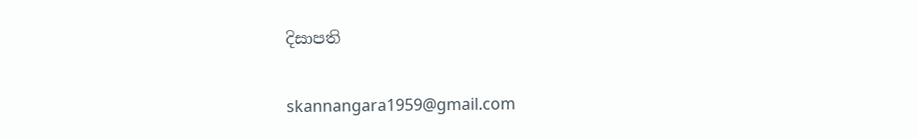දිසාපති

skannangara1959@gmail.com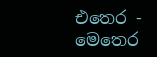එතෙර - මෙතෙර